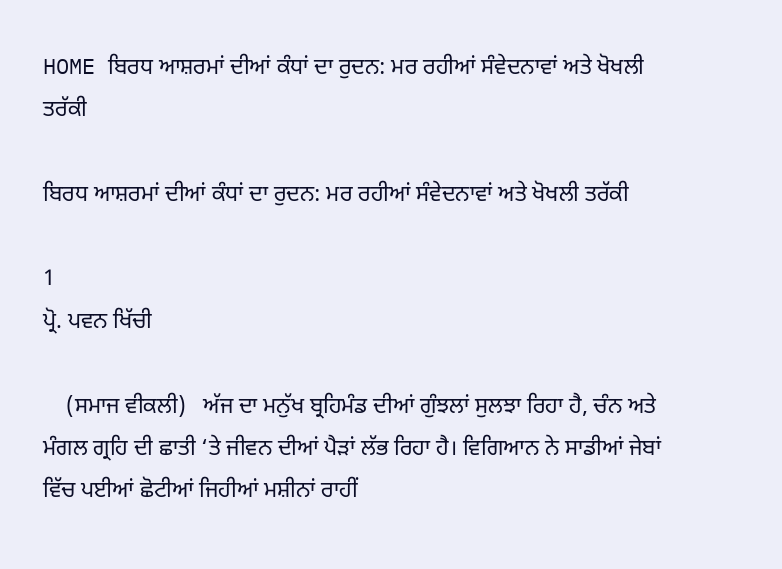HOME ਬਿਰਧ ਆਸ਼ਰਮਾਂ ਦੀਆਂ ਕੰਧਾਂ ਦਾ ਰੁਦਨ: ਮਰ ਰਹੀਆਂ ਸੰਵੇਦਨਾਵਾਂ ਅਤੇ ਖੋਖਲੀ ਤਰੱਕੀ

ਬਿਰਧ ਆਸ਼ਰਮਾਂ ਦੀਆਂ ਕੰਧਾਂ ਦਾ ਰੁਦਨ: ਮਰ ਰਹੀਆਂ ਸੰਵੇਦਨਾਵਾਂ ਅਤੇ ਖੋਖਲੀ ਤਰੱਕੀ

1
ਪ੍ਰੋ. ਪਵਨ ਖਿੱਚੀ

    (ਸਮਾਜ ਵੀਕਲੀ)   ਅੱਜ ਦਾ ਮਨੁੱਖ ਬ੍ਰਹਿਮੰਡ ਦੀਆਂ ਗੁੰਝਲਾਂ ਸੁਲਝਾ ਰਿਹਾ ਹੈ, ਚੰਨ ਅਤੇ ਮੰਗਲ ਗ੍ਰਹਿ ਦੀ ਛਾਤੀ ‘ਤੇ ਜੀਵਨ ਦੀਆਂ ਪੈੜਾਂ ਲੱਭ ਰਿਹਾ ਹੈ। ਵਿਗਿਆਨ ਨੇ ਸਾਡੀਆਂ ਜੇਬਾਂ ਵਿੱਚ ਪਈਆਂ ਛੋਟੀਆਂ ਜਿਹੀਆਂ ਮਸ਼ੀਨਾਂ ਰਾਹੀਂ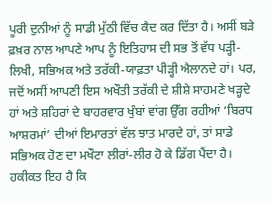ਪੂਰੀ ਦੁਨੀਆਂ ਨੂੰ ਸਾਡੀ ਮੁੱਠੀ ਵਿੱਚ ਕੈਦ ਕਰ ਦਿੱਤਾ ਹੈ। ਅਸੀਂ ਬੜੇ ਫ਼ਖ਼ਰ ਨਾਲ ਆਪਣੇ ਆਪ ਨੂੰ ਇਤਿਹਾਸ ਦੀ ਸਭ ਤੋਂ ਵੱਧ ਪੜ੍ਹੀ-ਲਿਖੀ, ਸਭਿਅਕ ਅਤੇ ਤਰੱਕੀ-ਯਾਫ਼ਤਾ ਪੀੜ੍ਹੀ ਐਲਾਨਦੇ ਹਾਂ। ਪਰ, ਜਦੋਂ ਅਸੀਂ ਆਪਣੀ ਇਸ ਅਖੌਤੀ ਤਰੱਕੀ ਦੇ ਸ਼ੀਸ਼ੇ ਸਾਹਮਣੇ ਖੜ੍ਹਦੇ ਹਾਂ ਅਤੇ ਸ਼ਹਿਰਾਂ ਦੇ ਬਾਹਰਵਾਰ ਖੁੰਬਾਂ ਵਾਂਗ ਉੱਗ ਰਹੀਆਂ ‘ਬਿਰਧ ਆਸ਼ਰਮਾਂ’ ਦੀਆਂ ਇਮਾਰਤਾਂ ਵੱਲ ਝਾਤ ਮਾਰਦੇ ਹਾਂ, ਤਾਂ ਸਾਡੇ ਸਭਿਅਕ ਹੋਣ ਦਾ ਮਖੌਟਾ ਲੀਰਾਂ-ਲੀਰ ਹੋ ਕੇ ਡਿੱਗ ਪੈਂਦਾ ਹੈ। ਹਕੀਕਤ ਇਹ ਹੈ ਕਿ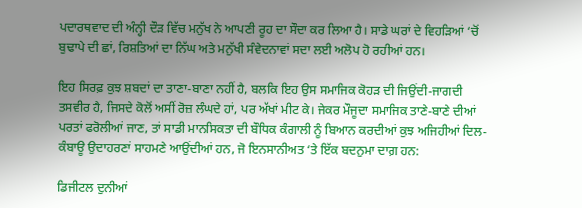ਪਦਾਰਥਵਾਦ ਦੀ ਅੰਨ੍ਹੀ ਦੌੜ ਵਿੱਚ ਮਨੁੱਖ ਨੇ ਆਪਣੀ ਰੂਹ ਦਾ ਸੌਦਾ ਕਰ ਲਿਆ ਹੈ। ਸਾਡੇ ਘਰਾਂ ਦੇ ਵਿਹੜਿਆਂ ‘ਚੋਂ ਬੁਢਾਪੇ ਦੀ ਛਾਂ, ਰਿਸ਼ਤਿਆਂ ਦਾ ਨਿੱਘ ਅਤੇ ਮਨੁੱਖੀ ਸੰਵੇਦਨਾਵਾਂ ਸਦਾ ਲਈ ਅਲੋਪ ਹੋ ਰਹੀਆਂ ਹਨ।

ਇਹ ਸਿਰਫ਼ ਕੁਝ ਸ਼ਬਦਾਂ ਦਾ ਤਾਣਾ-ਬਾਣਾ ਨਹੀਂ ਹੈ, ਬਲਕਿ ਇਹ ਉਸ ਸਮਾਜਿਕ ਕੋਹੜ ਦੀ ਜਿਉਂਦੀ-ਜਾਗਦੀ ਤਸਵੀਰ ਹੈ, ਜਿਸਦੇ ਕੋਲੋਂ ਅਸੀਂ ਰੋਜ਼ ਲੰਘਦੇ ਹਾਂ, ਪਰ ਅੱਖਾਂ ਮੀਟ ਕੇ। ਜੇਕਰ ਮੌਜੂਦਾ ਸਮਾਜਿਕ ਤਾਣੇ-ਬਾਣੇ ਦੀਆਂ ਪਰਤਾਂ ਫਰੋਲੀਆਂ ਜਾਣ, ਤਾਂ ਸਾਡੀ ਮਾਨਸਿਕਤਾ ਦੀ ਬੌਧਿਕ ਕੰਗਾਲੀ ਨੂੰ ਬਿਆਨ ਕਰਦੀਆਂ ਕੁਝ ਅਜਿਹੀਆਂ ਦਿਲ-ਕੰਬਾਊ ਉਦਾਹਰਣਾਂ ਸਾਹਮਣੇ ਆਉਂਦੀਆਂ ਹਨ, ਜੋ ਇਨਸਾਨੀਅਤ ‘ਤੇ ਇੱਕ ਬਦਨੁਮਾ ਦਾਗ਼ ਹਨ:

ਡਿਜੀਟਲ ਦੁਨੀਆਂ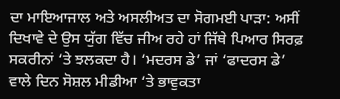ਦਾ ਮਾਇਆਜਾਲ ਅਤੇ ਅਸਲੀਅਤ ਦਾ ਸੋਗਮਈ ਪਾੜਾ: ਅਸੀਂ ਦਿਖਾਵੇ ਦੇ ਉਸ ਯੁੱਗ ਵਿੱਚ ਜੀਅ ਰਹੇ ਹਾਂ ਜਿੱਥੇ ਪਿਆਰ ਸਿਰਫ਼ ਸਕਰੀਨਾਂ ‘ਤੇ ਝਲਕਦਾ ਹੈ। ‘ਮਦਰਸ ਡੇ’ ਜਾਂ ‘ਫਾਦਰਸ ਡੇ’ ਵਾਲੇ ਦਿਨ ਸੋਸ਼ਲ ਮੀਡੀਆ ‘ਤੇ ਭਾਵੁਕਤਾ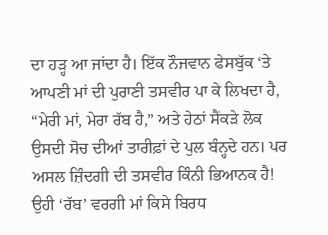ਦਾ ਹੜ੍ਹ ਆ ਜਾਂਦਾ ਹੈ। ਇੱਕ ਨੌਜਵਾਨ ਫੇਸਬੁੱਕ ‘ਤੇ ਆਪਣੀ ਮਾਂ ਦੀ ਪੁਰਾਣੀ ਤਸਵੀਰ ਪਾ ਕੇ ਲਿਖਦਾ ਹੈ, “ਮੇਰੀ ਮਾਂ, ਮੇਰਾ ਰੱਬ ਹੈ,” ਅਤੇ ਹੇਠਾਂ ਸੈਂਕੜੇ ਲੋਕ ਉਸਦੀ ਸੋਚ ਦੀਆਂ ਤਾਰੀਫ਼ਾਂ ਦੇ ਪੁਲ ਬੰਨ੍ਹਦੇ ਹਨ। ਪਰ ਅਸਲ ਜ਼ਿੰਦਗੀ ਦੀ ਤਸਵੀਰ ਕਿੰਨੀ ਭਿਆਨਕ ਹੈ! ਉਹੀ ‘ਰੱਬ’ ਵਰਗੀ ਮਾਂ ਕਿਸੇ ਬਿਰਧ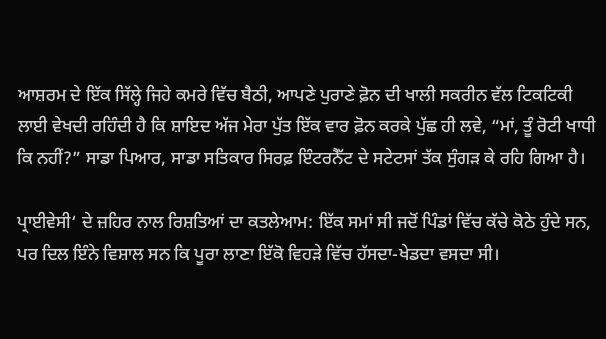ਆਸ਼ਰਮ ਦੇ ਇੱਕ ਸਿੱਲ੍ਹੇ ਜਿਹੇ ਕਮਰੇ ਵਿੱਚ ਬੈਠੀ, ਆਪਣੇ ਪੁਰਾਣੇ ਫ਼ੋਨ ਦੀ ਖਾਲੀ ਸਕਰੀਨ ਵੱਲ ਟਿਕਟਿਕੀ ਲਾਈ ਵੇਖਦੀ ਰਹਿੰਦੀ ਹੈ ਕਿ ਸ਼ਾਇਦ ਅੱਜ ਮੇਰਾ ਪੁੱਤ ਇੱਕ ਵਾਰ ਫ਼ੋਨ ਕਰਕੇ ਪੁੱਛ ਹੀ ਲਵੇ, “ਮਾਂ, ਤੂੰ ਰੋਟੀ ਖਾਧੀ ਕਿ ਨਹੀਂ?” ਸਾਡਾ ਪਿਆਰ, ਸਾਡਾ ਸਤਿਕਾਰ ਸਿਰਫ਼ ਇੰਟਰਨੈੱਟ ਦੇ ਸਟੇਟਸਾਂ ਤੱਕ ਸੁੰਗੜ ਕੇ ਰਹਿ ਗਿਆ ਹੈ।

ਪ੍ਰਾਈਵੇਸੀ‘ ਦੇ ਜ਼ਹਿਰ ਨਾਲ ਰਿਸ਼ਤਿਆਂ ਦਾ ਕਤਲੇਆਮ: ਇੱਕ ਸਮਾਂ ਸੀ ਜਦੋਂ ਪਿੰਡਾਂ ਵਿੱਚ ਕੱਚੇ ਕੋਠੇ ਹੁੰਦੇ ਸਨ, ਪਰ ਦਿਲ ਇੰਨੇ ਵਿਸ਼ਾਲ ਸਨ ਕਿ ਪੂਰਾ ਲਾਣਾ ਇੱਕੋ ਵਿਹੜੇ ਵਿੱਚ ਹੱਸਦਾ-ਖੇਡਦਾ ਵਸਦਾ ਸੀ।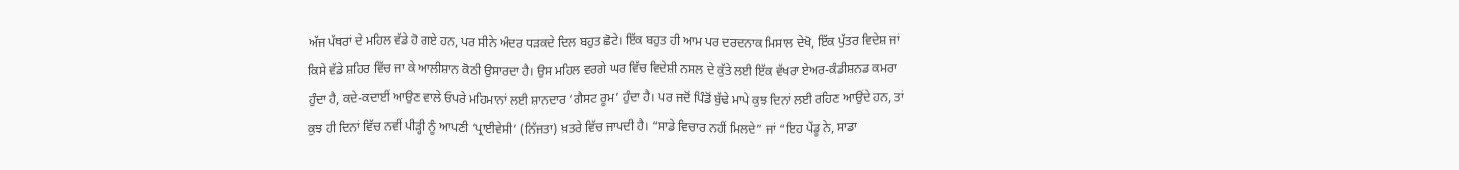ਅੱਜ ਪੱਥਰਾਂ ਦੇ ਮਹਿਲ ਵੱਡੇ ਹੋ ਗਏ ਹਨ, ਪਰ ਸੀਨੇ ਅੰਦਰ ਧੜਕਦੇ ਦਿਲ ਬਹੁਤ ਛੋਟੇ। ਇੱਕ ਬਹੁਤ ਹੀ ਆਮ ਪਰ ਦਰਦਨਾਕ ਮਿਸਾਲ ਦੇਖੋ, ਇੱਕ ਪੁੱਤਰ ਵਿਦੇਸ਼ ਜਾਂ ਕਿਸੇ ਵੱਡੇ ਸ਼ਹਿਰ ਵਿੱਚ ਜਾ ਕੇ ਆਲੀਸ਼ਾਨ ਕੋਠੀ ਉਸਾਰਦਾ ਹੈ। ਉਸ ਮਹਿਲ ਵਰਗੇ ਘਰ ਵਿੱਚ ਵਿਦੇਸ਼ੀ ਨਸਲ ਦੇ ਕੁੱਤੇ ਲਈ ਇੱਕ ਵੱਖਰਾ ਏਅਰ-ਕੰਡੀਸ਼ਨਡ ਕਮਰਾ ਹੁੰਦਾ ਹੈ, ਕਦੇ-ਕਦਾਈਂ ਆਉਣ ਵਾਲੇ ਓਪਰੇ ਮਹਿਮਾਨਾਂ ਲਈ ਸ਼ਾਨਦਾਰ ‘ਗੈਸਟ ਰੂਮ’ ਹੁੰਦਾ ਹੈ। ਪਰ ਜਦੋਂ ਪਿੰਡੋਂ ਬੁੱਢੇ ਮਾਪੇ ਕੁਝ ਦਿਨਾਂ ਲਈ ਰਹਿਣ ਆਉਂਦੇ ਹਨ, ਤਾਂ ਕੁਝ ਹੀ ਦਿਨਾਂ ਵਿੱਚ ਨਵੀਂ ਪੀੜ੍ਹੀ ਨੂੰ ਆਪਣੀ ‘ਪ੍ਰਾਈਵੇਸੀ’ (ਨਿੱਜਤਾ) ਖ਼ਤਰੇ ਵਿੱਚ ਜਾਪਦੀ ਹੈ। “ਸਾਡੇ ਵਿਚਾਰ ਨਹੀਂ ਮਿਲਦੇ” ਜਾਂ “ਇਹ ਪੇਂਡੂ ਨੇ, ਸਾਡਾ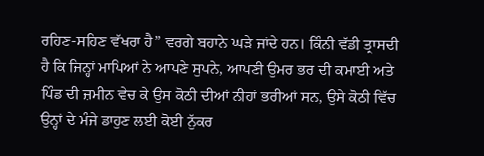ਰਹਿਣ-ਸਹਿਣ ਵੱਖਰਾ ਹੈ” ਵਰਗੇ ਬਹਾਨੇ ਘੜੇ ਜਾਂਦੇ ਹਨ। ਕਿੰਨੀ ਵੱਡੀ ਤ੍ਰਾਸਦੀ ਹੈ ਕਿ ਜਿਨ੍ਹਾਂ ਮਾਪਿਆਂ ਨੇ ਆਪਣੇ ਸੁਪਨੇ, ਆਪਣੀ ਉਮਰ ਭਰ ਦੀ ਕਮਾਈ ਅਤੇ ਪਿੰਡ ਦੀ ਜ਼ਮੀਨ ਵੇਚ ਕੇ ਉਸ ਕੋਠੀ ਦੀਆਂ ਨੀਹਾਂ ਭਰੀਆਂ ਸਨ, ਉਸੇ ਕੋਠੀ ਵਿੱਚ ਉਨ੍ਹਾਂ ਦੇ ਮੰਜੇ ਡਾਹੁਣ ਲਈ ਕੋਈ ਨੁੱਕਰ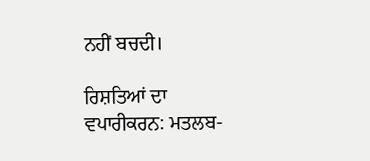ਨਹੀਂ ਬਚਦੀ।

ਰਿਸ਼ਤਿਆਂ ਦਾ ਵਪਾਰੀਕਰਨ: ਮਤਲਬ-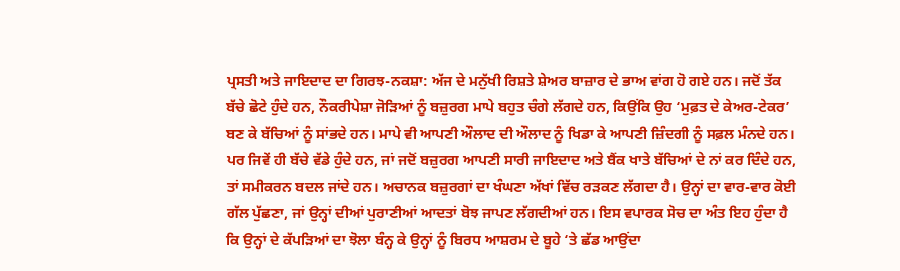ਪ੍ਰਸਤੀ ਅਤੇ ਜਾਇਦਾਦ ਦਾ ਗਿਰਝ-ਨਕਸ਼ਾ: ਅੱਜ ਦੇ ਮਨੁੱਖੀ ਰਿਸ਼ਤੇ ਸ਼ੇਅਰ ਬਾਜ਼ਾਰ ਦੇ ਭਾਅ ਵਾਂਗ ਹੋ ਗਏ ਹਨ। ਜਦੋਂ ਤੱਕ ਬੱਚੇ ਛੋਟੇ ਹੁੰਦੇ ਹਨ, ਨੌਕਰੀਪੇਸ਼ਾ ਜੋੜਿਆਂ ਨੂੰ ਬਜ਼ੁਰਗ ਮਾਪੇ ਬਹੁਤ ਚੰਗੇ ਲੱਗਦੇ ਹਨ, ਕਿਉਂਕਿ ਉਹ ‘ਮੁਫ਼ਤ ਦੇ ਕੇਅਰ-ਟੇਕਰ’ ਬਣ ਕੇ ਬੱਚਿਆਂ ਨੂੰ ਸਾਂਭਦੇ ਹਨ। ਮਾਪੇ ਵੀ ਆਪਣੀ ਔਲਾਦ ਦੀ ਔਲਾਦ ਨੂੰ ਖਿਡਾ ਕੇ ਆਪਣੀ ਜ਼ਿੰਦਗੀ ਨੂੰ ਸਫ਼ਲ ਮੰਨਦੇ ਹਨ। ਪਰ ਜਿਵੇਂ ਹੀ ਬੱਚੇ ਵੱਡੇ ਹੁੰਦੇ ਹਨ, ਜਾਂ ਜਦੋਂ ਬਜ਼ੁਰਗ ਆਪਣੀ ਸਾਰੀ ਜਾਇਦਾਦ ਅਤੇ ਬੈਂਕ ਖਾਤੇ ਬੱਚਿਆਂ ਦੇ ਨਾਂ ਕਰ ਦਿੰਦੇ ਹਨ, ਤਾਂ ਸਮੀਕਰਨ ਬਦਲ ਜਾਂਦੇ ਹਨ। ਅਚਾਨਕ ਬਜ਼ੁਰਗਾਂ ਦਾ ਖੰਘਣਾ ਅੱਖਾਂ ਵਿੱਚ ਰੜਕਣ ਲੱਗਦਾ ਹੈ। ਉਨ੍ਹਾਂ ਦਾ ਵਾਰ-ਵਾਰ ਕੋਈ ਗੱਲ ਪੁੱਛਣਾ, ਜਾਂ ਉਨ੍ਹਾਂ ਦੀਆਂ ਪੁਰਾਣੀਆਂ ਆਦਤਾਂ ਬੋਝ ਜਾਪਣ ਲੱਗਦੀਆਂ ਹਨ। ਇਸ ਵਪਾਰਕ ਸੋਚ ਦਾ ਅੰਤ ਇਹ ਹੁੰਦਾ ਹੈ ਕਿ ਉਨ੍ਹਾਂ ਦੇ ਕੱਪੜਿਆਂ ਦਾ ਝੋਲਾ ਬੰਨ੍ਹ ਕੇ ਉਨ੍ਹਾਂ ਨੂੰ ਬਿਰਧ ਆਸ਼ਰਮ ਦੇ ਬੂਹੇ ‘ਤੇ ਛੱਡ ਆਉਂਦਾ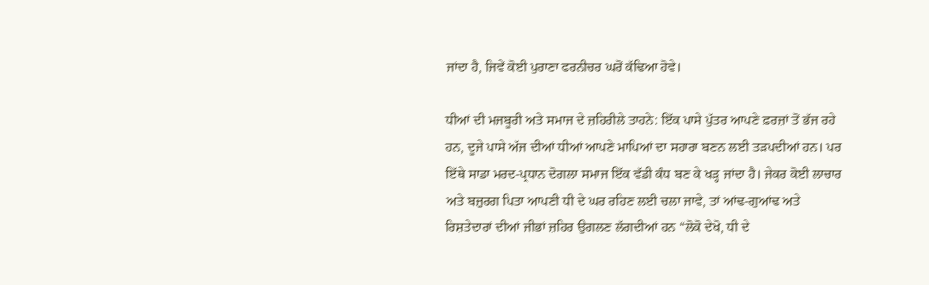ਜਾਂਦਾ ਹੈ, ਜਿਵੇਂ ਕੋਈ ਪੁਰਾਣਾ ਫਰਨੀਚਰ ਘਰੋਂ ਕੱਢਿਆ ਹੋਵੇ।

ਧੀਆਂ ਦੀ ਮਜਬੂਰੀ ਅਤੇ ਸਮਾਜ ਦੇ ਜ਼ਹਿਰੀਲੇ ਤਾਹਨੇ: ਇੱਕ ਪਾਸੇ ਪੁੱਤਰ ਆਪਣੇ ਫ਼ਰਜ਼ਾਂ ਤੋਂ ਭੱਜ ਰਹੇ ਹਨ, ਦੂਜੇ ਪਾਸੇ ਅੱਜ ਦੀਆਂ ਧੀਆਂ ਆਪਣੇ ਮਾਪਿਆਂ ਦਾ ਸਹਾਰਾ ਬਣਨ ਲਈ ਤੜਪਦੀਆਂ ਹਨ। ਪਰ ਇੱਥੇ ਸਾਡਾ ਮਰਦ-ਪ੍ਰਧਾਨ ਦੋਗਲਾ ਸਮਾਜ ਇੱਕ ਵੱਡੀ ਕੰਧ ਬਣ ਕੇ ਖੜ੍ਹ ਜਾਂਦਾ ਹੈ। ਜੇਕਰ ਕੋਈ ਲਾਚਾਰ ਅਤੇ ਬਜ਼ੁਰਗ ਪਿਤਾ ਆਪਣੀ ਧੀ ਦੇ ਘਰ ਰਹਿਣ ਲਈ ਚਲਾ ਜਾਵੇ, ਤਾਂ ਆਂਢ-ਗੁਆਂਢ ਅਤੇ ਰਿਸ਼ਤੇਦਾਰਾਂ ਦੀਆਂ ਜੀਭਾਂ ਜ਼ਹਿਰ ਉਗਲਣ ਲੱਗਦੀਆਂ ਹਨ “ਲੋਕੋ ਦੇਖੋ, ਧੀ ਦੇ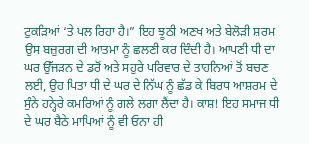ਟੁਕੜਿਆਂ ‘ਤੇ ਪਲ ਰਿਹਾ ਹੈ।” ਇਹ ਝੂਠੀ ਅਣਖ ਅਤੇ ਬੇਲੋੜੀ ਸ਼ਰਮ ਉਸ ਬਜ਼ੁਰਗ ਦੀ ਆਤਮਾ ਨੂੰ ਛਲਣੀ ਕਰ ਦਿੰਦੀ ਹੈ। ਆਪਣੀ ਧੀ ਦਾ ਘਰ ਉੱਜੜਨ ਦੇ ਡਰੋਂ ਅਤੇ ਸਹੁਰੇ ਪਰਿਵਾਰ ਦੇ ਤਾਹਨਿਆਂ ਤੋਂ ਬਚਣ ਲਈ, ਉਹ ਪਿਤਾ ਧੀ ਦੇ ਘਰ ਦੇ ਨਿੱਘ ਨੂੰ ਛੱਡ ਕੇ ਬਿਰਧ ਆਸ਼ਰਮ ਦੇ ਸੁੰਨੇ ਹਨ੍ਹੇਰੇ ਕਮਰਿਆਂ ਨੂੰ ਗਲੇ ਲਗਾ ਲੈਂਦਾ ਹੈ। ਕਾਸ਼! ਇਹ ਸਮਾਜ ਧੀ ਦੇ ਘਰ ਬੈਠੇ ਮਾਪਿਆਂ ਨੂੰ ਵੀ ਓਨਾ ਹੀ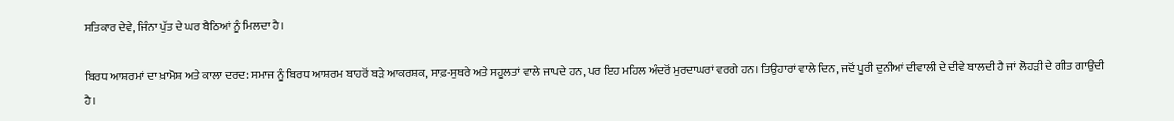ਸਤਿਕਾਰ ਦੇਵੇ, ਜਿੰਨਾ ਪੁੱਤ ਦੇ ਘਰ ਬੈਠਿਆਂ ਨੂੰ ਮਿਲਦਾ ਹੈ।

ਬਿਰਧ ਆਸ਼ਰਮਾਂ ਦਾ ਖ਼ਾਮੋਸ਼ ਅਤੇ ਕਾਲਾ ਦਰਦ: ਸਮਾਜ ਨੂੰ ਬਿਰਧ ਆਸ਼ਰਮ ਬਾਹਰੋਂ ਬੜੇ ਆਕਰਸ਼ਕ, ਸਾਫ਼-ਸੁਥਰੇ ਅਤੇ ਸਹੂਲਤਾਂ ਵਾਲੇ ਜਾਪਦੇ ਹਨ, ਪਰ ਇਹ ਮਹਿਲ ਅੰਦਰੋਂ ਮੁਰਦਾਘਰਾਂ ਵਰਗੇ ਹਨ। ਤਿਉਹਾਰਾਂ ਵਾਲੇ ਦਿਨ, ਜਦੋਂ ਪੂਰੀ ਦੁਨੀਆਂ ਦੀਵਾਲੀ ਦੇ ਦੀਵੇ ਬਾਲਦੀ ਹੈ ਜਾਂ ਲੋਹੜੀ ਦੇ ਗੀਤ ਗਾਉਂਦੀ ਹੈ।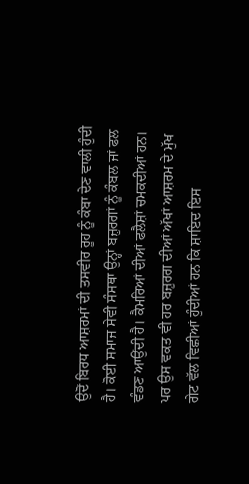ਉਦੋਂ ਬਿਰਧ ਆਸ਼ਰਮਾਂ ਦੀ ਤਸਵੀਰ ਰੂਹ ਨੂੰ ਕੰਬਾ ਦੇਣ ਵਾਲੀ ਹੁੰਦੀ ਹੈ। ਕੋਈ ਸਮਾਜ ਸੇਵੀ ਸੰਸਥਾ ਉਨ੍ਹਾਂ ਬਜ਼ੁਰਗਾਂ ਨੂੰ ਕੰਬਲ ਜਾਂ ਫਲ ਵੰਡਣ ਆਉਂਦੀ ਹੈ। ਕੈਮਰਿਆਂ ਦੀਆਂ ਫਲੈਸ਼ਾਂ ਚਮਕਦੀਆਂ ਹਨ। ਪਰ ਉਸ ਵਕਤ ਵੀ ਹਰ ਬਜ਼ੁਰਗ ਦੀਆਂ ਅੱਖਾਂ ਆਸ਼ਰਮ ਦੇ ਮੁੱਖ ਗੇਟ ਵੱਲ ਵਿਛੀਆਂ ਹੁੰਦੀਆਂ ਹਨ ਕਿ ਸ਼ਾਇਦ ਇਸ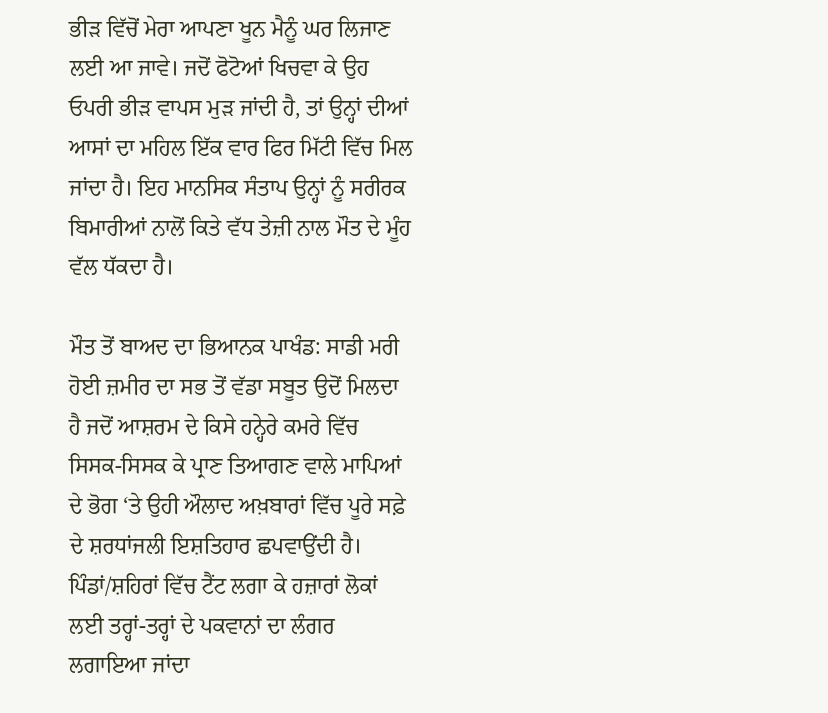ਭੀੜ ਵਿੱਚੋਂ ਮੇਰਾ ਆਪਣਾ ਖੂਨ ਮੈਨੂੰ ਘਰ ਲਿਜਾਣ ਲਈ ਆ ਜਾਵੇ। ਜਦੋਂ ਫੋਟੋਆਂ ਖਿਚਵਾ ਕੇ ਉਹ ਓਪਰੀ ਭੀੜ ਵਾਪਸ ਮੁੜ ਜਾਂਦੀ ਹੈ, ਤਾਂ ਉਨ੍ਹਾਂ ਦੀਆਂ ਆਸਾਂ ਦਾ ਮਹਿਲ ਇੱਕ ਵਾਰ ਫਿਰ ਮਿੱਟੀ ਵਿੱਚ ਮਿਲ ਜਾਂਦਾ ਹੈ। ਇਹ ਮਾਨਸਿਕ ਸੰਤਾਪ ਉਨ੍ਹਾਂ ਨੂੰ ਸਰੀਰਕ ਬਿਮਾਰੀਆਂ ਨਾਲੋਂ ਕਿਤੇ ਵੱਧ ਤੇਜ਼ੀ ਨਾਲ ਮੌਤ ਦੇ ਮੂੰਹ ਵੱਲ ਧੱਕਦਾ ਹੈ।

ਮੌਤ ਤੋਂ ਬਾਅਦ ਦਾ ਭਿਆਨਕ ਪਾਖੰਡ: ਸਾਡੀ ਮਰੀ ਹੋਈ ਜ਼ਮੀਰ ਦਾ ਸਭ ਤੋਂ ਵੱਡਾ ਸਬੂਤ ਉਦੋਂ ਮਿਲਦਾ ਹੈ ਜਦੋਂ ਆਸ਼ਰਮ ਦੇ ਕਿਸੇ ਹਨ੍ਹੇਰੇ ਕਮਰੇ ਵਿੱਚ ਸਿਸਕ-ਸਿਸਕ ਕੇ ਪ੍ਰਾਣ ਤਿਆਗਣ ਵਾਲੇ ਮਾਪਿਆਂ ਦੇ ਭੋਗ ‘ਤੇ ਉਹੀ ਔਲਾਦ ਅਖ਼ਬਾਰਾਂ ਵਿੱਚ ਪੂਰੇ ਸਫ਼ੇ ਦੇ ਸ਼ਰਧਾਂਜਲੀ ਇਸ਼ਤਿਹਾਰ ਛਪਵਾਉਂਦੀ ਹੈ। ਪਿੰਡਾਂ/ਸ਼ਹਿਰਾਂ ਵਿੱਚ ਟੈਂਟ ਲਗਾ ਕੇ ਹਜ਼ਾਰਾਂ ਲੋਕਾਂ ਲਈ ਤਰ੍ਹਾਂ-ਤਰ੍ਹਾਂ ਦੇ ਪਕਵਾਨਾਂ ਦਾ ਲੰਗਰ ਲਗਾਇਆ ਜਾਂਦਾ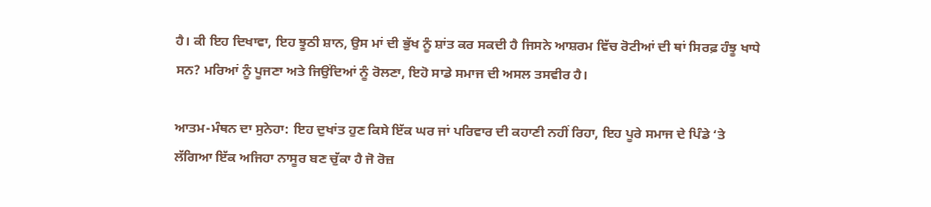ਹੈ। ਕੀ ਇਹ ਦਿਖਾਵਾ, ਇਹ ਝੂਠੀ ਸ਼ਾਨ, ਉਸ ਮਾਂ ਦੀ ਭੁੱਖ ਨੂੰ ਸ਼ਾਂਤ ਕਰ ਸਕਦੀ ਹੈ ਜਿਸਨੇ ਆਸ਼ਰਮ ਵਿੱਚ ਰੋਟੀਆਂ ਦੀ ਥਾਂ ਸਿਰਫ਼ ਹੰਝੂ ਖਾਧੇ ਸਨ? ਮਰਿਆਂ ਨੂੰ ਪੂਜਣਾ ਅਤੇ ਜਿਉਂਦਿਆਂ ਨੂੰ ਰੋਲਣਾ, ਇਹੋ ਸਾਡੇ ਸਮਾਜ ਦੀ ਅਸਲ ਤਸਵੀਰ ਹੈ।

ਆਤਮ-ਮੰਥਨ ਦਾ ਸੁਨੇਹਾ: ਇਹ ਦੁਖਾਂਤ ਹੁਣ ਕਿਸੇ ਇੱਕ ਘਰ ਜਾਂ ਪਰਿਵਾਰ ਦੀ ਕਹਾਣੀ ਨਹੀਂ ਰਿਹਾ, ਇਹ ਪੂਰੇ ਸਮਾਜ ਦੇ ਪਿੰਡੇ ‘ਤੇ ਲੱਗਿਆ ਇੱਕ ਅਜਿਹਾ ਨਾਸੂਰ ਬਣ ਚੁੱਕਾ ਹੈ ਜੋ ਰੋਜ਼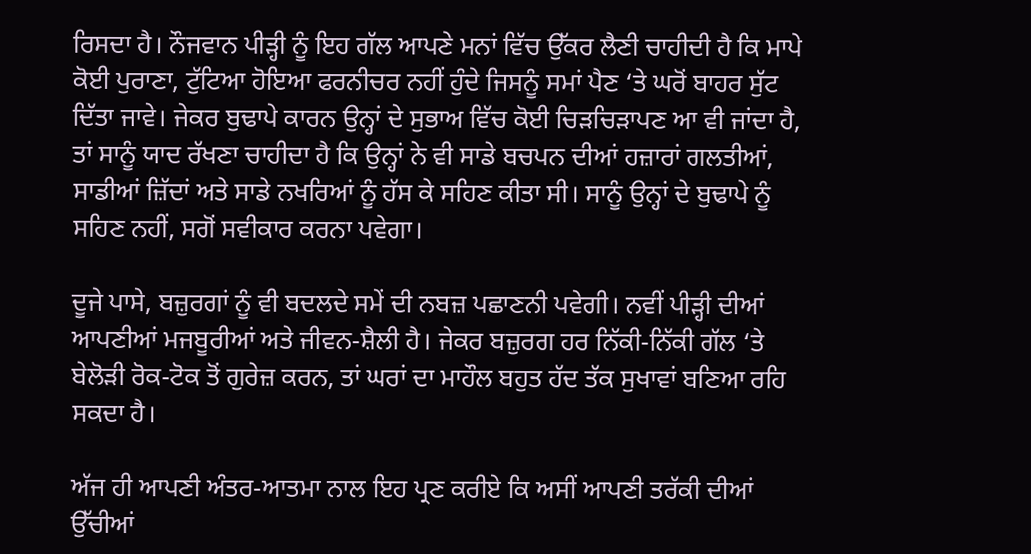ਰਿਸਦਾ ਹੈ। ਨੌਜਵਾਨ ਪੀੜ੍ਹੀ ਨੂੰ ਇਹ ਗੱਲ ਆਪਣੇ ਮਨਾਂ ਵਿੱਚ ਉੱਕਰ ਲੈਣੀ ਚਾਹੀਦੀ ਹੈ ਕਿ ਮਾਪੇ ਕੋਈ ਪੁਰਾਣਾ, ਟੁੱਟਿਆ ਹੋਇਆ ਫਰਨੀਚਰ ਨਹੀਂ ਹੁੰਦੇ ਜਿਸਨੂੰ ਸਮਾਂ ਪੈਣ ‘ਤੇ ਘਰੋਂ ਬਾਹਰ ਸੁੱਟ ਦਿੱਤਾ ਜਾਵੇ। ਜੇਕਰ ਬੁਢਾਪੇ ਕਾਰਨ ਉਨ੍ਹਾਂ ਦੇ ਸੁਭਾਅ ਵਿੱਚ ਕੋਈ ਚਿੜਚਿੜਾਪਣ ਆ ਵੀ ਜਾਂਦਾ ਹੈ, ਤਾਂ ਸਾਨੂੰ ਯਾਦ ਰੱਖਣਾ ਚਾਹੀਦਾ ਹੈ ਕਿ ਉਨ੍ਹਾਂ ਨੇ ਵੀ ਸਾਡੇ ਬਚਪਨ ਦੀਆਂ ਹਜ਼ਾਰਾਂ ਗਲਤੀਆਂ, ਸਾਡੀਆਂ ਜ਼ਿੱਦਾਂ ਅਤੇ ਸਾਡੇ ਨਖਰਿਆਂ ਨੂੰ ਹੱਸ ਕੇ ਸਹਿਣ ਕੀਤਾ ਸੀ। ਸਾਨੂੰ ਉਨ੍ਹਾਂ ਦੇ ਬੁਢਾਪੇ ਨੂੰ ਸਹਿਣ ਨਹੀਂ, ਸਗੋਂ ਸਵੀਕਾਰ ਕਰਨਾ ਪਵੇਗਾ।

ਦੂਜੇ ਪਾਸੇ, ਬਜ਼ੁਰਗਾਂ ਨੂੰ ਵੀ ਬਦਲਦੇ ਸਮੇਂ ਦੀ ਨਬਜ਼ ਪਛਾਣਨੀ ਪਵੇਗੀ। ਨਵੀਂ ਪੀੜ੍ਹੀ ਦੀਆਂ ਆਪਣੀਆਂ ਮਜਬੂਰੀਆਂ ਅਤੇ ਜੀਵਨ-ਸ਼ੈਲੀ ਹੈ। ਜੇਕਰ ਬਜ਼ੁਰਗ ਹਰ ਨਿੱਕੀ-ਨਿੱਕੀ ਗੱਲ ‘ਤੇ ਬੇਲੋੜੀ ਰੋਕ-ਟੋਕ ਤੋਂ ਗੁਰੇਜ਼ ਕਰਨ, ਤਾਂ ਘਰਾਂ ਦਾ ਮਾਹੌਲ ਬਹੁਤ ਹੱਦ ਤੱਕ ਸੁਖਾਵਾਂ ਬਣਿਆ ਰਹਿ ਸਕਦਾ ਹੈ।

ਅੱਜ ਹੀ ਆਪਣੀ ਅੰਤਰ-ਆਤਮਾ ਨਾਲ ਇਹ ਪ੍ਰਣ ਕਰੀਏ ਕਿ ਅਸੀਂ ਆਪਣੀ ਤਰੱਕੀ ਦੀਆਂ ਉੱਚੀਆਂ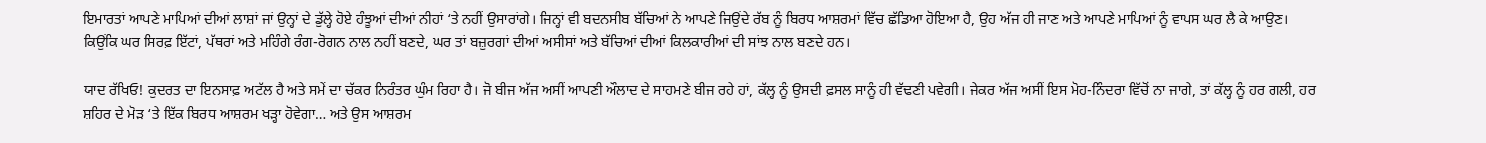ਇਮਾਰਤਾਂ ਆਪਣੇ ਮਾਪਿਆਂ ਦੀਆਂ ਲਾਸ਼ਾਂ ਜਾਂ ਉਨ੍ਹਾਂ ਦੇ ਡੁੱਲ੍ਹੇ ਹੋਏ ਹੰਝੂਆਂ ਦੀਆਂ ਨੀਹਾਂ ‘ਤੇ ਨਹੀਂ ਉਸਾਰਾਂਗੇ। ਜਿਨ੍ਹਾਂ ਵੀ ਬਦਨਸੀਬ ਬੱਚਿਆਂ ਨੇ ਆਪਣੇ ਜਿਉਂਦੇ ਰੱਬ ਨੂੰ ਬਿਰਧ ਆਸ਼ਰਮਾਂ ਵਿੱਚ ਛੱਡਿਆ ਹੋਇਆ ਹੈ, ਉਹ ਅੱਜ ਹੀ ਜਾਣ ਅਤੇ ਆਪਣੇ ਮਾਪਿਆਂ ਨੂੰ ਵਾਪਸ ਘਰ ਲੈ ਕੇ ਆਉਣ। ਕਿਉਂਕਿ ਘਰ ਸਿਰਫ਼ ਇੱਟਾਂ, ਪੱਥਰਾਂ ਅਤੇ ਮਹਿੰਗੇ ਰੰਗ-ਰੋਗਨ ਨਾਲ ਨਹੀਂ ਬਣਦੇ, ਘਰ ਤਾਂ ਬਜ਼ੁਰਗਾਂ ਦੀਆਂ ਅਸੀਸਾਂ ਅਤੇ ਬੱਚਿਆਂ ਦੀਆਂ ਕਿਲਕਾਰੀਆਂ ਦੀ ਸਾਂਝ ਨਾਲ ਬਣਦੇ ਹਨ।

ਯਾਦ ਰੱਖਿਓ! ਕੁਦਰਤ ਦਾ ਇਨਸਾਫ਼ ਅਟੱਲ ਹੈ ਅਤੇ ਸਮੇਂ ਦਾ ਚੱਕਰ ਨਿਰੰਤਰ ਘੁੰਮ ਰਿਹਾ ਹੈ। ਜੋ ਬੀਜ ਅੱਜ ਅਸੀਂ ਆਪਣੀ ਔਲਾਦ ਦੇ ਸਾਹਮਣੇ ਬੀਜ ਰਹੇ ਹਾਂ, ਕੱਲ੍ਹ ਨੂੰ ਉਸਦੀ ਫ਼ਸਲ ਸਾਨੂੰ ਹੀ ਵੱਢਣੀ ਪਵੇਗੀ। ਜੇਕਰ ਅੱਜ ਅਸੀਂ ਇਸ ਮੋਹ-ਨਿੰਦਰਾ ਵਿੱਚੋਂ ਨਾ ਜਾਗੇ, ਤਾਂ ਕੱਲ੍ਹ ਨੂੰ ਹਰ ਗਲੀ, ਹਰ ਸ਼ਹਿਰ ਦੇ ਮੋੜ ‘ਤੇ ਇੱਕ ਬਿਰਧ ਆਸ਼ਰਮ ਖੜ੍ਹਾ ਹੋਵੇਗਾ… ਅਤੇ ਉਸ ਆਸ਼ਰਮ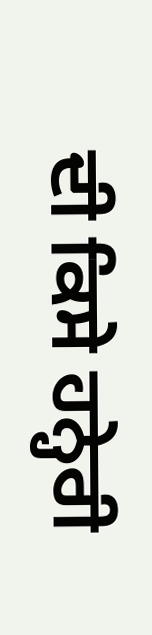ਦੀ ਕਿਸੇ ਹਨ੍ਹੇਰੀ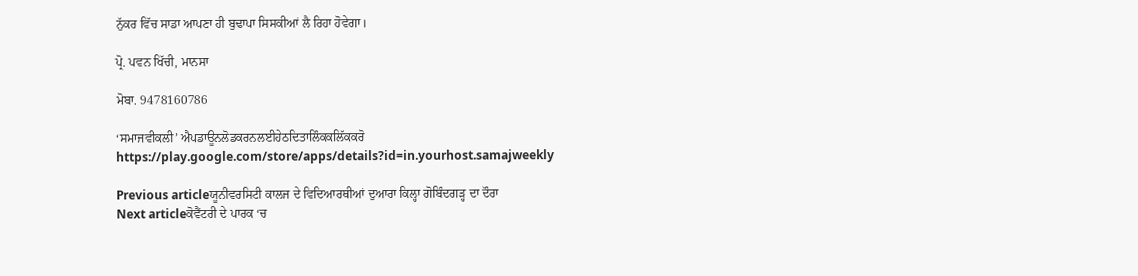ਨੁੱਕਰ ਵਿੱਚ ਸਾਡਾ ਆਪਣਾ ਹੀ ਬੁਢਾਪਾ ਸਿਸਕੀਆਂ ਲੈ ਰਿਹਾ ਹੋਵੇਗਾ।

ਪ੍ਰੋ. ਪਵਨ ਖਿੱਚੀ, ਮਾਨਸਾ

ਮੋਬਾ. 9478160786

‘ਸਮਾਜਵੀਕਲੀ’ ਐਪਡਾਊਨਲੋਡਕਰਨਲਈਹੇਠਦਿਤਾਲਿੰਕਕਲਿੱਕਕਰੋ
https://play.google.com/store/apps/details?id=in.yourhost.samajweekly

Previous articleਯੂਨੀਵਰਸਿਟੀ ਕਾਲਜ ਦੇ ਵਿਦਿਆਰਥੀਆਂ ਦੁਆਰਾ ਕਿਲ੍ਹਾ ਗੋਬਿੰਦਗੜ੍ਹ ਦਾ ਦੌਰਾ
Next articleਕੋਵੈਂਟਰੀ ਦੇ ਪਾਰਕ ‘ਚ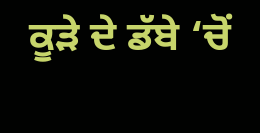ਕੂੜੇ ਦੇ ਡੱਬੇ ‘ਚੋਂ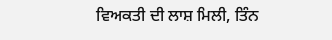ਵਿਅਕਤੀ ਦੀ ਲਾਸ਼ ਮਿਲੀ, ਤਿੰਨ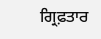ਗ੍ਰਿਫ਼ਤਾਰ